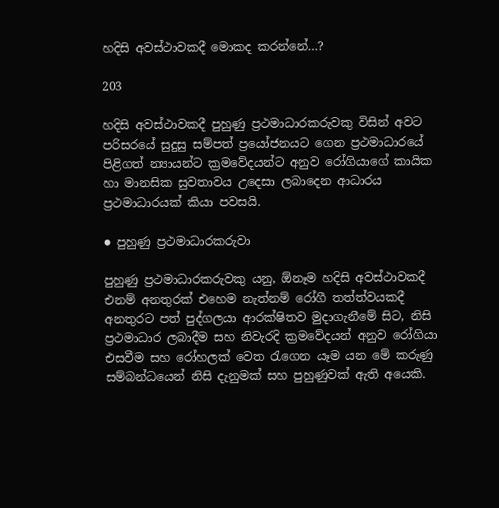හදිසි අවස්ථාවකදී මොකද කරන්නේ…?

203

හදිසි අවස්ථාවකදී පුහුණු ප්‍රථමාධාරකරුවකු විසින් අවට පරිසරයේ සුදුසු සම්පත් ප්‍රයෝජනයට ගෙන ප්‍රථමාධාරයේ පිළිගත් න්‍යායන්ට ක්‍රමවේදයන්ට අනුව රෝගියාගේ කායික හා මානසික සුවතාවය උදෙසා ලබාදෙන ආධාරය ප්‍රථමාධාරයක් කියා පවසයි.

● පුහුණු ප්‍රථමාධාරකරුවා

පුහුණු ප්‍රථමාධාරකරුවකු යනු, ඕනෑම හදිසි අවස්ථාවකදී එනම් අනතුරක් එහෙම නැත්නම් රෝගී තත්ත්වයකදී අනතුරට පත් පුද්ගලයා ආරක්ෂිතව මුදාගැනීමේ සිට, නිසි ප්‍රථමාධාර ලබාදීම සහ නිවැරදි ක්‍රමවේදයන් අනුව රෝගියා එසවීම සහ රෝහලක් වෙත රැගෙන යෑම යන මේ කරුණු සම්බන්ධයෙන් නිසි දැනුමක් සහ පුහුණුවක් ඇති අයෙකි.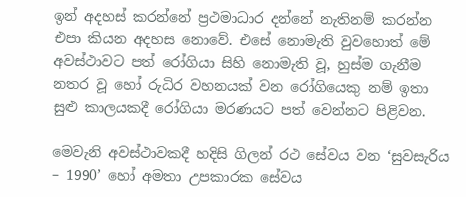ඉන් අදහස් කරන්නේ ප්‍රථමාධාර දන්නේ නැතිනම් කරන්න එපා කියන අදහස නොවේ. එසේ නොමැති වුවහොත් මේ අවස්ථාවට පත් රෝගියා සිහි නොමැති වූ, හුස්ම ගැනීම නතර වූ හෝ රුධිර වහනයක් වන රෝගියෙකු නම් ඉතා සුළු කාලයකදී රෝගියා මරණයට පත් වෙන්නට පිළිවන.

මෙවැනි අවස්ථාවකදී හදිසි ගිලන් රථ සේවය වන ‘සුවසැරිය – 1990’ හෝ අමතා උපකාරක සේවය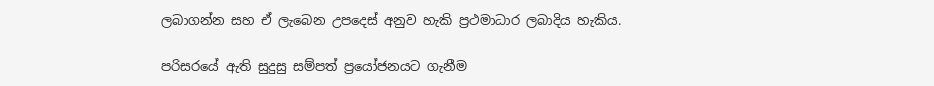ලබාගන්න සහ ඒ ලැබෙන උපදෙස් අනුව හැකි ප්‍රථමාධාර ලබාදිය හැකිය.

පරිසරයේ ඇති සුදුසු සම්පත් ප්‍රයෝජනයට ගැනීම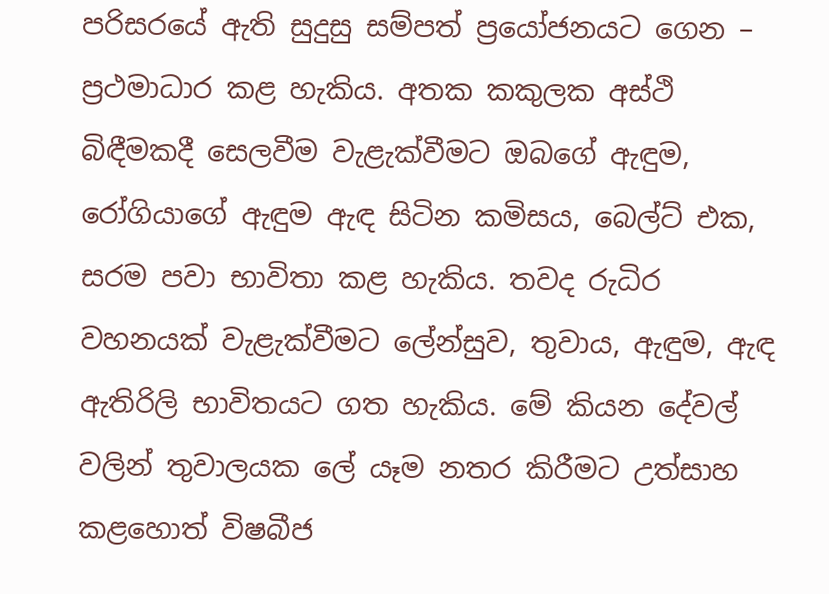පරිසරයේ ඇති සුදුසු සම්පත් ප්‍රයෝජනයට ගෙන – ප්‍රථමාධාර කළ හැකිය. අතක කකුලක අස්ථි බිඳීමකදී සෙලවීම වැළැක්වීමට ඔබගේ ඇඳුම, රෝගියාගේ ඇඳුම ඇඳ සිටින කමිසය, බෙල්ට් එක, සරම පවා භාවිතා කළ හැකිය. තවද රුධිර වහනයක් වැළැක්වීමට ලේන්සුව, තුවාය, ඇඳුම, ඇඳ ඇතිරිලි භාවිතයට ගත හැකිය. මේ කියන දේවල් වලින් තුවාලයක ලේ යෑම නතර කිරීමට උත්සාහ කළහොත් විෂබීජ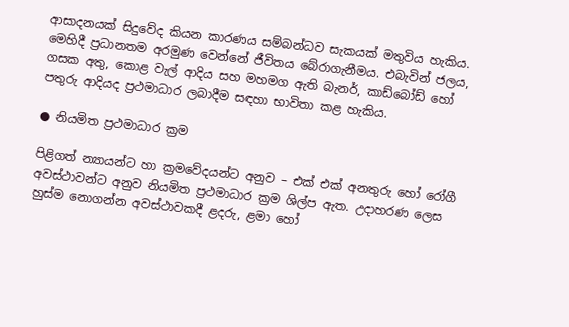ආසාදනයක් සිදුවේද කියන කාරණය සම්බන්ධව සැකයක් මතුවිය හැකිය. මෙහිදී ප්‍රධානතම අරමුණ වෙන්නේ ජීවිතය බේරාගැනීමය. එබැවින් ජලය, ගසක අතු, කොළ වැල් ආදිය සහ මහමග ඇති බැනර්, කාඩ්බෝඩ් හෝ පතුරු ආදියද ප්‍රථමාධාර ලබාදීම සඳහා භාවිතා කළ හැකිය.

● නියමිත ප්‍රථමාධාර ක්‍රම

පිළිගත් න්‍යායන්ට හා ක්‍රමවේදයන්ට අනුව – එක් එක් අනතුරු හෝ රෝගී අවස්ථාවන්ට අනුව නියමිත ප්‍රථමාධාර ක්‍රම ශිල්ප ඇත. උදාහරණ ලෙස හුස්ම නොගන්න අවස්ථාවකදී ළදරු, ළමා හෝ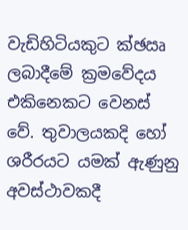වැඩිහිටියකුට ක්‍ඡඍ ලබාදීමේ ක්‍රමවේදය එකිනෙකට වෙනස් වේ. තුවාලයකදි හෝ ශරීරයට යමක් ඇණුනු අවස්ථාවකදී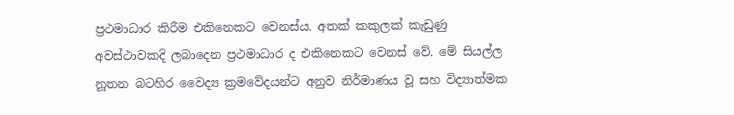ප්‍රථමාධාර කිරීම එකිනෙකට වෙනස්ය. අතක් කකුලක් කැඩුණු අවස්ථාවකදි ලබාදෙන ප්‍රථමාධාර ද එකිනෙකට වෙනස් වේ. මේ සියල්ල නූතන බටහිර වෛද්‍ය ක්‍රමවේදයන්ට අනුව නිර්මාණය වූ සහ විද්‍යාත්මක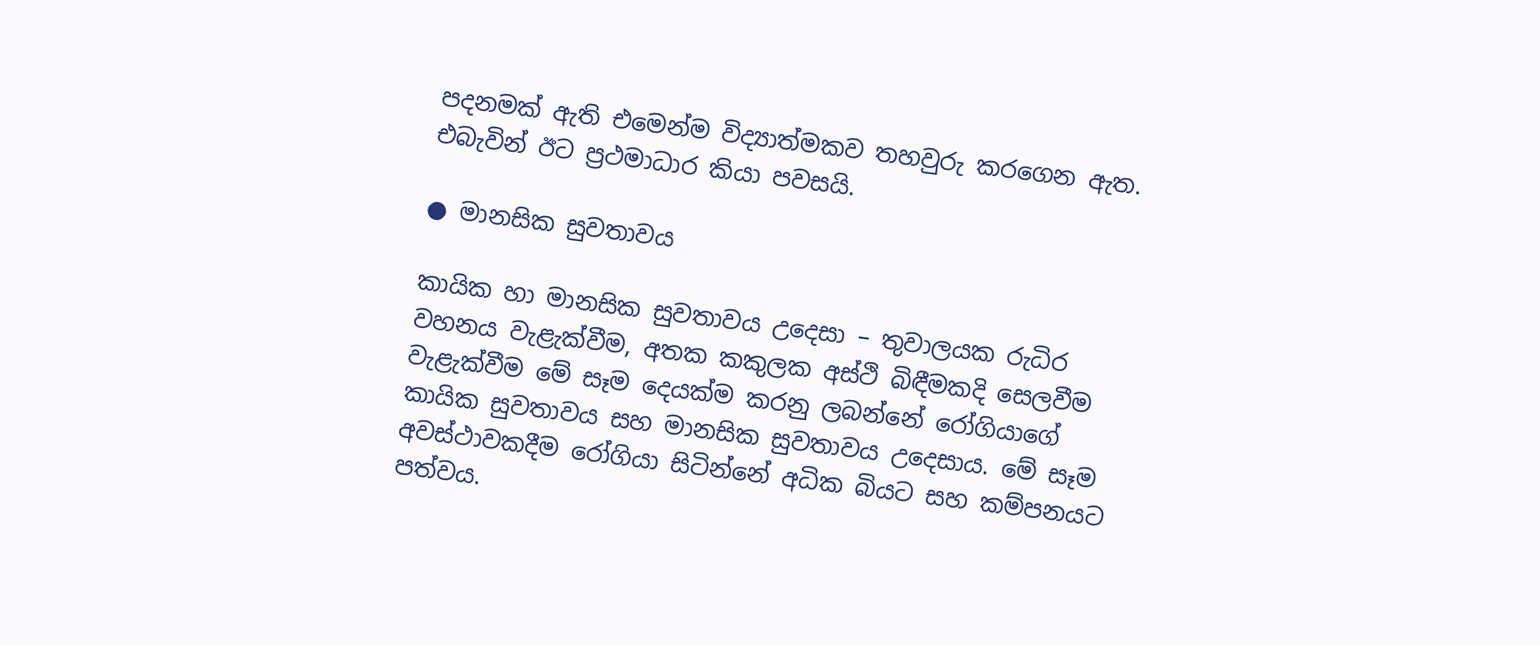පදනමක් ඇති එමෙන්ම විද්‍යාත්මකව තහවුරු කරගෙන ඇත. එබැවින් ඊට ප්‍රථමාධාර කියා පවසයි.

● මානසික සුවතාවය

කායික හා මානසික සුවතාවය උදෙසා – තුවාලයක රුධිර වහනය වැළැක්වීම, අතක කකුලක අස්ථි බිඳීමකදි සෙලවීම වැළැක්වීම මේ සෑම දෙයක්ම කරනු ලබන්නේ රෝගියාගේ කායික සුවතාවය සහ මානසික සුවතාවය උදෙසාය. මේ සෑම අවස්ථාවකදීම රෝගියා සිටින්නේ අධික බියට සහ කම්පනයට පත්වය.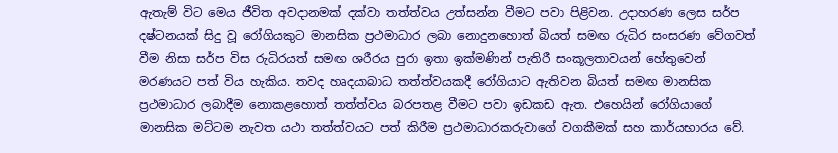ඇතැම් විට මෙය ජීවිත අවදානමක් දක්වා තත්ත්වය උත්සන්න වීමට පවා පිළිවන. උදාහරණ ලෙස සර්ප දෂ්ටනයක් සිදු වූ රෝගියකුට මානසික ප්‍රථමාධාර ලබා නොදුනහොත් බියත් සමඟ රුධිර සංසරණ වේගවත් වීම නිසා සර්ප විස රුධිරයත් සමඟ ශරීරය පුරා ඉතා ඉක්මණින් පැතිරී සංකූලතාවයන් හේතුවෙන් මරණයට පත් විය හැකිය. තවද හෘදයාබාධ තත්ත්වයකදී රෝගියාට ඇතිවන බියත් සමඟ මානසික ප්‍රථමාධාර ලබාදීම නොකළහොත් තත්ත්වය බරපතළ වීමට පවා ඉඩකඩ ඇත. එහෙයින් රෝගියාගේ මානසික මට්ටම නැවත යථා තත්ත්වයට පත් කිරීම ප්‍රථමාධාරකරුවාගේ වගකීමක් සහ කාර්යභාරය වේ.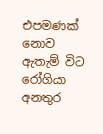එපමණක් නොව ඇතැම් විට රෝගියා අනතුර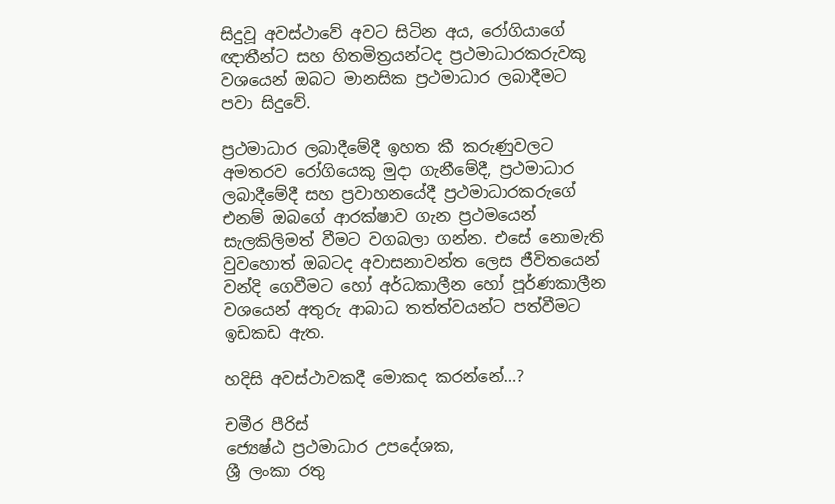සිදුවූ අවස්ථාවේ අවට සිටින අය, රෝගියාගේ ඥාතීන්ට සහ හිතමිත්‍රයන්ටද ප්‍රථමාධාරකරුවකු වශයෙන් ඔබට මානසික ප්‍රථමාධාර ලබාදීමට පවා සිදුවේ.

ප්‍රථමාධාර ලබාදීමේදී ඉහත කී කරුණුවලට අමතරව රෝගියෙකු මුදා ගැනීමේදී, ප්‍රථමාධාර ලබාදීමේදී සහ ප්‍රවාහනයේදී ප්‍රථමාධාරකරුගේ එනම් ඔබගේ ආරක්ෂාව ගැන ප්‍රථමයෙන් සැලකිලිමත් වීමට වගබලා ගන්න. එසේ නොමැති වුවහොත් ඔබටද අවාසනාවන්ත ලෙස ජීවිතයෙන් වන්දි ගෙවීමට හෝ අර්ධකාලීන හෝ පූර්ණකාලීන වශයෙන් අතුරු ආබාධ තත්ත්වයන්ට පත්වීමට ඉඩකඩ ඇත.

හදිසි අවස්ථාවකදී මොකද කරන්නේ…?

චමීර පීරිස්
ජ්‍යෙෂ්ඨ ප්‍රථමාධාර උපදේශක,
ශ්‍රී ලංකා රතු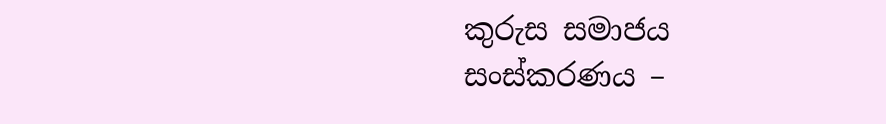කුරුස සමාජය
සංස්කරණය –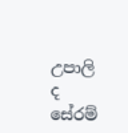උපාලි ද සේරම්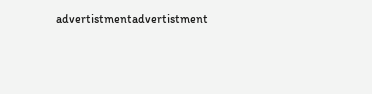advertistmentadvertistment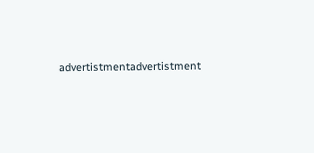advertistmentadvertistment